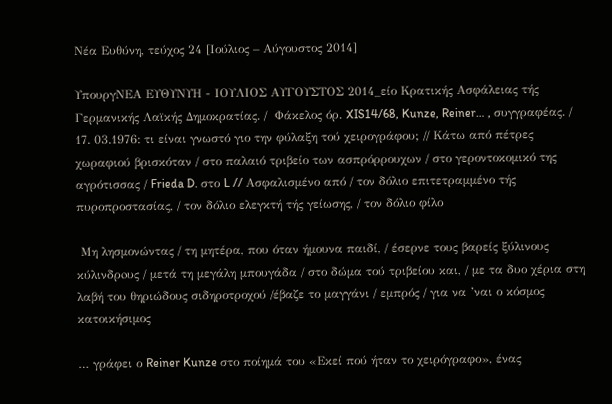Νέα Ευθύνη, τεύχος 24 [Ιούλιος – Αύγουστος 2014]

ΥπουργΝΕΑ ΕΥΘΥΝΥΗ - ΙΟΥΛΙΟΣ ΑΥΓΟΥΣΤΟΣ 2014_είο Κρατικής Ασφάλειας τής Γερμανικής Λαϊκής Δημοκρατίας. /  Φάκελος όρ. XIS14/68, Kunze, Reiner… , συγγραφέας. / 17. 03.1976: τι είναι γνωστό γιο την φύλαξη τού χειρογράφου; // Κάτω από πέτρες χωραφιού βρισκόταν / στο παλαιό τριβείο των ασπρόρρουχων / στο γεροντοκομικό της αγρότισσας / Frieda D. στο L // Ασφαλισμένο από / τον δόλιο επιτετραμμένο τής πυροπροστασίας, / τον δόλιο ελεγκτή τής γείωσης, / τον δόλιο φίλο

 Μη λησμονώντας / τη μητέρα, που όταν ήμουνα παιδί, / έσερνε τους βαρείς ξύλινους κύλινδρoυς / μετά τη μεγάλη μπουγάδα / στο δώμα τού τριβείου και, / με τα δυο χέρια στη λαβή του θηριώδους σιδηροτροχού /έβαζε το μαγγάνι / εμπρός / για να ’ναι ο κόσμος κατοικήσιμος

… γράφει ο Reiner Kunze στο ποίημά του «Εκεί πού ήταν το χειρόγραφο», ένας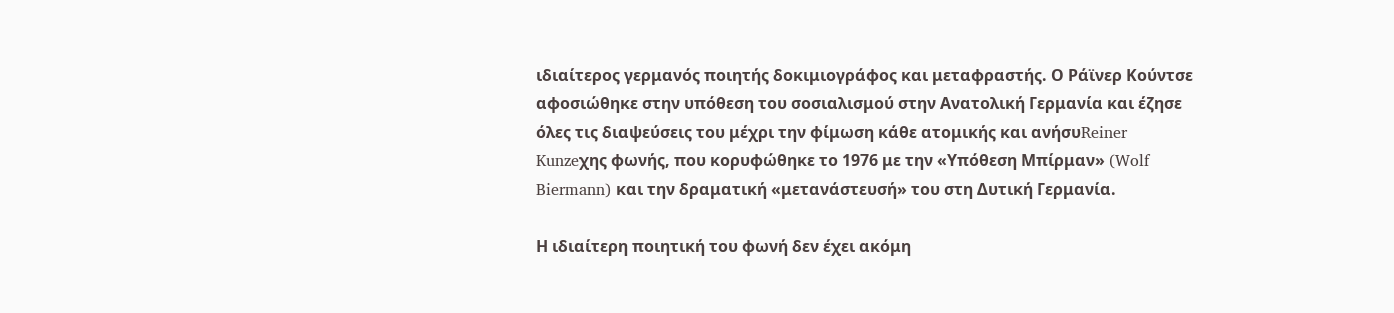ιδιαίτερος γερμανός ποιητής δοκιμιογράφος και μεταφραστής. Ο Ράϊνερ Κούντσε αφοσιώθηκε στην υπόθεση του σοσιαλισμού στην Ανατολική Γερμανία και έζησε όλες τις διαψεύσεις του μέχρι την φίμωση κάθε ατομικής και ανήσυReiner Kunzeχης φωνής, που κορυφώθηκε το 1976 με την «Υπόθεση Μπίρμαν» (Wolf Biermann) και την δραματική «μετανάστευσή» του στη Δυτική Γερμανία.

Η ιδιαίτερη ποιητική του φωνή δεν έχει ακόμη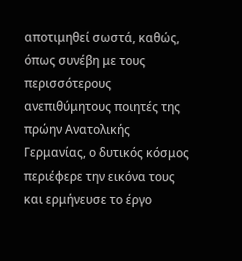αποτιμηθεί σωστά, καθώς, όπως συνέβη με τους περισσότερους ανεπιθύμητους ποιητές της πρώην Ανατολικής Γερμανίας, ο δυτικός κόσμος περιέφερε την εικόνα τους και ερμήνευσε το έργο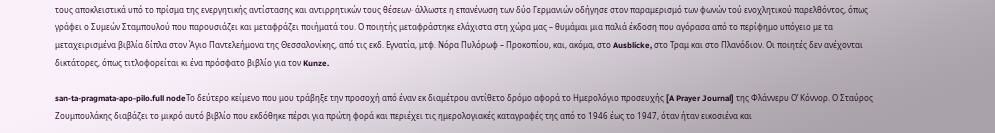τους αποκλειστικά υπό το πρίσμα της ενεργητικής αντίστασης και αντιρρητικών τους θέσεων· άλλωστε η επανένωση των δύο Γερμανιών οδήγησε στον παραμερισμό των φωνών τού ενοχλητικού παρελθόντος, όπως γράφει ο Συμεών Σταμπουλού που παρουσιάζει και μεταφράζει ποιήματά του. Ο ποιητής μεταφράστηκε ελάχιστα στη χώρα μας – θυμάμαι μια παλιά έκδοση που αγόρασα από το περίφημο υπόγειο με τα μεταχειρισμένα βιβλία δίπλα στον Άγιο Παντελεήμονα της Θεσσαλονίκης, από τις εκδ. Εγνατία, μτφ. Νόρα Πυλόρωφ – Προκοπίου, και, ακόμα, στο Ausblicke, στο Τραμ και στο Πλανόδιον. Oι ποιητές δεν ανέχονται δικτάτορες, όπως τιτλοφορείται κι ένα πρόσφατο βιβλίο για τον Kunze.

san-ta-pragmata-apo-pilo.full nodeΤο δεύτερο κείμενο που μου τράβηξε την προσοχή από έναν εκ διαμέτρου αντίθετο δρόμο αφορά το Ημερολόγιο προσευχής [A Prayer Journal] της Φλάννερυ Ο’ Κόννορ. Ο Σταύρος Ζουμπουλάκης διαβάζει το μικρό αυτό βιβλίο που εκδόθηκε πέρσι για πρώτη φορά και περιέχει τις ημερολογιακές καταγραφές της από το 1946 έως το 1947, όταν ήταν εικοσιένα και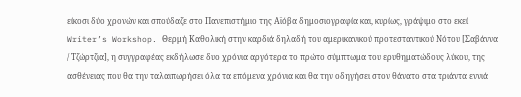είκοσι δύο χρονών και σπούδαζε στο Πανεπιστήμιο της Αϊόβα δημοσιογραφία και, κυρίως, γράψιμο στο εκεί Writer’s Workshop. Θερμή Καθολική στην καρδιά δηλαδή του αμερικανικού προτεσταντικού Νότου [Σαβάννα / Τζώρτζια], η συγγραφέας εκδήλωσε δυο χρόνια αργότερα το πρώτο σύμπτωμα του ερυθηματώδους λύκου, της ασθένειας που θα την ταλαιπωρήσει όλα τα επόμενα χρόνια και θα την οδηγήσει στον θάνατο στα τριάντα εννιά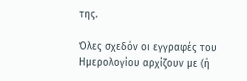της.

Όλες σχεδόν οι εγγραφές του Ημερολογίου αρχίζουν με (ή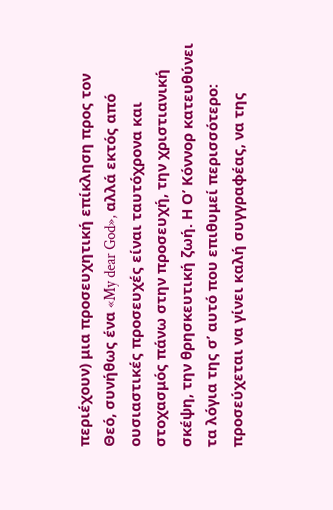περιέχουν) μια προσευχητική επίκληση προς τον Θεό, συνήθως ένα «My dear God», αλλά εκτός από ουσιαστικές προσευχές είναι ταυτόχρονα και στοχασμός πάνω στην προσευχή, την χριστιανική σκέψη, την θρησκευτική ζωή. Η Ο’ Κόννορ κατευθύνει τα λόγια της σ’ αυτό που επιθυμεί περισσότερο: προσεύχεται να γίνει καλή συγγραφέας, να της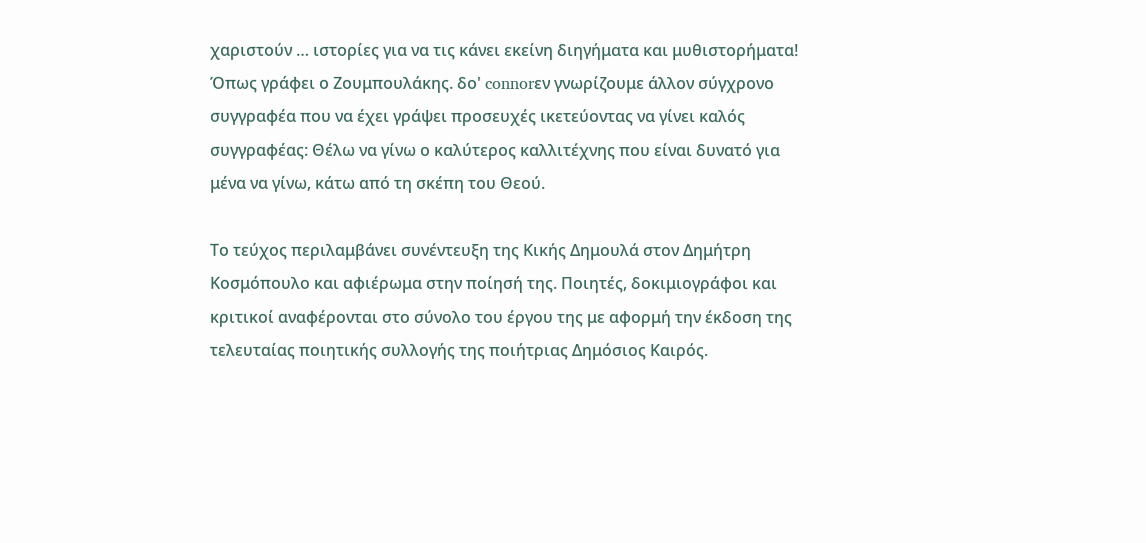χαριστούν … ιστορίες για να τις κάνει εκείνη διηγήματα και μυθιστορήματα! Όπως γράφει ο Ζουμπουλάκης. δo' connorεν γνωρίζουμε άλλον σύγχρονο συγγραφέα που να έχει γράψει προσευχές ικετεύοντας να γίνει καλός συγγραφέας: Θέλω να γίνω ο καλύτερος καλλιτέχνης που είναι δυνατό για μένα να γίνω, κάτω από τη σκέπη του Θεού.

Το τεύχος περιλαμβάνει συνέντευξη της Κικής Δημουλά στον Δημήτρη Κοσμόπουλο και αφιέρωμα στην ποίησή της. Ποιητές, δοκιμιογράφοι και κριτικοί αναφέρονται στο σύνολο του έργου της με αφορμή την έκδοση της τελευταίας ποιητικής συλλογής της ποιήτριας Δημόσιος Καιρός.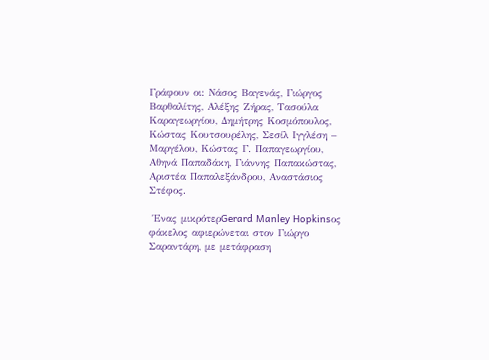Γράφουν οι: Νάσος Βαγενάς, Γιώργος Βαρθαλίτης, Αλέξης Ζήρας, Τασούλα Καραγεωργίου, Δημήτρης Κοσμόπουλος, Κώστας Κουτσουρέλης, Σεσίλ Ιγγλέση – Μαργέλου, Κώστας Γ. Παπαγεωργίου, Αθηνά Παπαδάκη, Γιάννης Παπακώστας, Αριστέα Παπαλεξάνδρου, Αναστάσιος Στέφος.

 Ένας μικρότερGerard Manley Hopkinsος φάκελος αφιερώνεται στον Γιώργο Σαραντάρη, με μετάφραση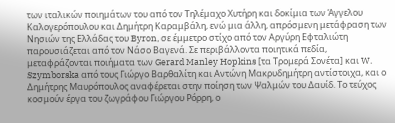των ιταλικών ποιημάτων του από τον Τηλέμαχο Χυτήρη και δοκίμια των Άγγελου Καλογερόπουλου και Δημήτρη Καραμβάλη, ενώ μια άλλη, απρόσμενη μετάφραση των Νησιών της Ελλάδας του Byron, σε έμμετρο στίχο από τον Αργύρη Εφταλιώτη παρουσιάζεται από τον Νάσο Βαγενά. Σε περιβάλλοντα ποιητικά πεδία, μεταφράζονται ποιήματα των Gerard Manley Hopkins [τα Τρομερά Σονέτα] και W. Szymborska από τους Γιώργο Βαρθαλίτη και Αντώνη Μακρυδημήτρη αντίστοιχα, και ο Δημήτρης Μαυρόπουλος αναφέρεται στην ποίηση των Ψαλμών του Δαυίδ. Το τεύχος κοσμούν έργα του ζωγράφου Γιώργου Ρόρρη, ο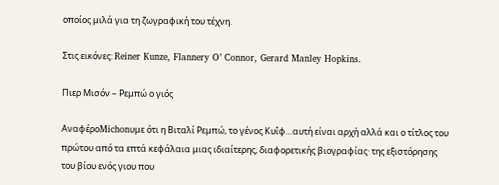οποίος μιλά για τη ζωγραφική του τέχνη.

Στις εικόνες: Reiner Kunze, Flannery O’ Connor, Gerard Manley Hopkins.

Πιερ Μισόν – Ρεμπώ ο γιός

ΑναφέροMichonυμε ότι η Βιταλί Ρεμπώ, το γένος Κυΐφ…αυτή είναι αρχή αλλά και ο τίτλος του πρώτου από τα επτά κεφάλαια μιας ιδιαίτερης, διαφορετικής βιογραφίας· της εξιστόρησης του βίου ενός γιου που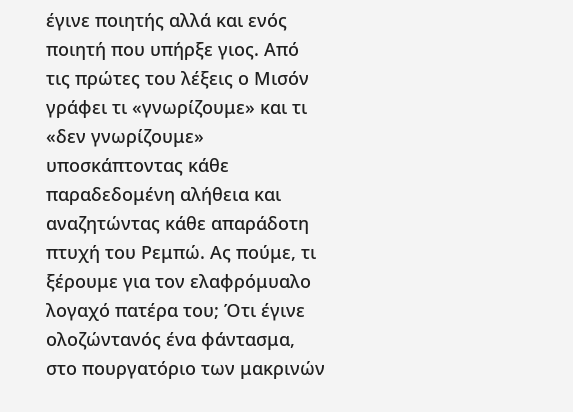έγινε ποιητής αλλά και ενός ποιητή που υπήρξε γιος. Από τις πρώτες του λέξεις ο Μισόν γράφει τι «γνωρίζουμε» και τι «δεν γνωρίζουμε» υποσκάπτοντας κάθε παραδεδομένη αλήθεια και αναζητώντας κάθε απαράδοτη πτυχή του Ρεμπώ. Ας πούμε, τι ξέρουμε για τον ελαφρόμυαλο λογαχό πατέρα του; Ότι έγινε ολοζώντανός ένα φάντασμα, στο πουργατόριο των μακρινών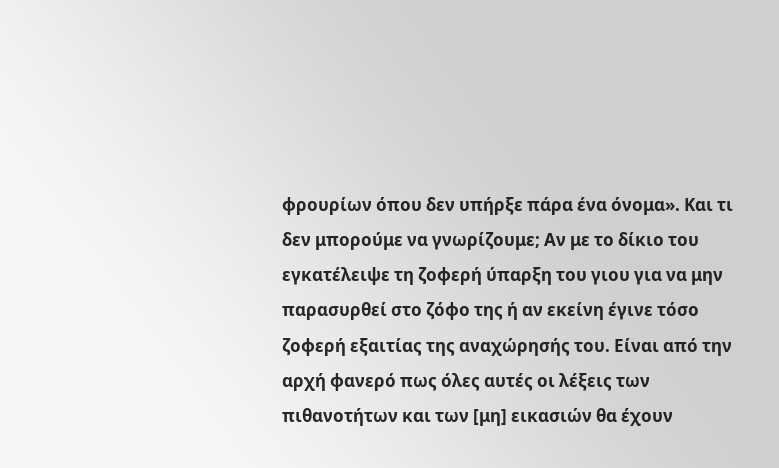φρουρίων όπου δεν υπήρξε πάρα ένα όνομα». Και τι δεν μπορούμε να γνωρίζουμε; Αν με το δίκιο του εγκατέλειψε τη ζοφερή ύπαρξη του γιου για να μην παρασυρθεί στο ζόφο της ή αν εκείνη έγινε τόσο ζοφερή εξαιτίας της αναχώρησής του. Είναι από την αρχή φανερό πως όλες αυτές οι λέξεις των πιθανοτήτων και των [μη] εικασιών θα έχουν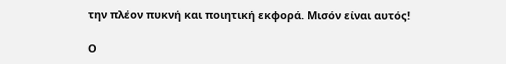την πλέον πυκνή και ποιητική εκφορά. Μισόν είναι αυτός!

Ο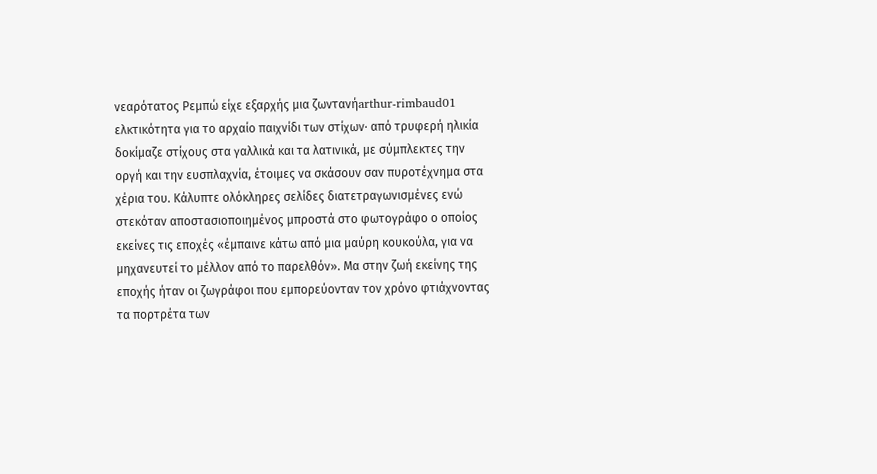νεαρότατος Ρεμπώ είχε εξαρχής μια ζωντανήarthur-rimbaud01 ελκτικότητα για το αρχαίο παιχνίδι των στίχων· από τρυφερή ηλικία δοκίμαζε στίχους στα γαλλικά και τα λατινικά, με σύμπλεκτες την οργή και την ευσπλαχνία, έτοιμες να σκάσουν σαν πυροτέχνημα στα χέρια του. Κάλυπτε ολόκληρες σελίδες διατετραγωνισμένες ενώ στεκόταν αποστασιοποιημένος μπροστά στο φωτογράφο ο οποίος εκείνες τις εποχές «έμπαινε κάτω από μια μαύρη κουκούλα, για να μηχανευτεί το μέλλον από το παρελθόν». Μα στην ζωή εκείνης της εποχής ήταν οι ζωγράφοι που εμπορεύονταν τον χρόνο φτιάχνοντας τα πορτρέτα των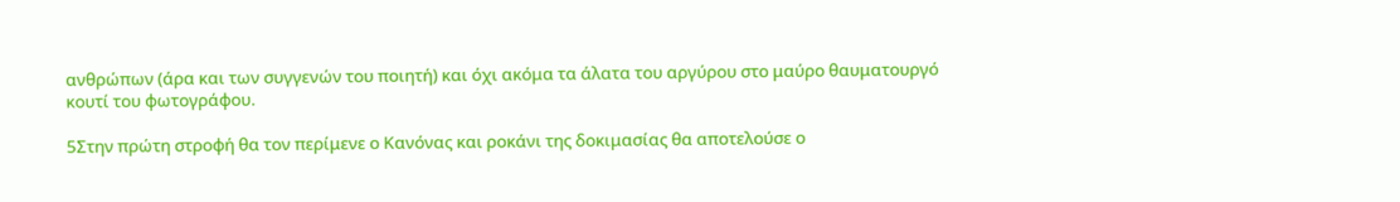ανθρώπων (άρα και των συγγενών του ποιητή) και όχι ακόμα τα άλατα του αργύρου στο μαύρο θαυματουργό κουτί του φωτογράφου.

5Στην πρώτη στροφή θα τον περίμενε ο Κανόνας και ροκάνι της δοκιμασίας θα αποτελούσε ο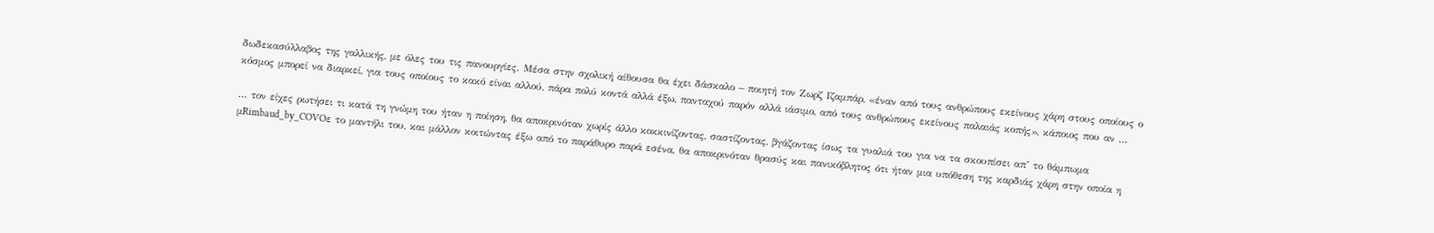δωδεκασύλλαβος της γαλλικής, με όλες του τις πανουργίες. Μέσα στην σχολική αίθουσα θα έχει δάσκαλο – ποιητή τον Ζωρζ Ιζαμπάρ, «έναν από τους ανθρώπους εκείνους χάρη στους οποίους ο κόσμος μπορεί να διαρκεί, για τους οποίους το κακό είναι αλλού, πάρα πολύ κοντά αλλά έξω, πανταχού παρόν αλλά ιάσιμο, από τους ανθρώπους εκείνους παλαιάς κοπής», κάποιος που αν …

… τον είχες ρωτήσει τι κατά τη γνώμη του ήταν η ποίηση, θα αποκρινόταν χωρίς άλλο κοκκινίζοντας, σαστίζοντας, βγάζοντας ίσως τα γυαλιά του για να τα σκουπίσει απ’ το θάμπωμα μRimbaud_by_COVOε το μαντήλι του, και μάλλον κοιτώντας έξω από το παράθυρο παρά εσένα, θα αποκρινόταν θρασύς και πανικόβλητος ότι ήταν μια υπόθεση της καρδιάς χάρη στην οποία η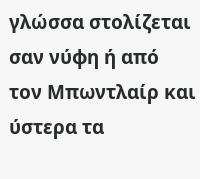γλώσσα στολίζεται σαν νύφη ή από τον Μπωντλαίρ και ύστερα τα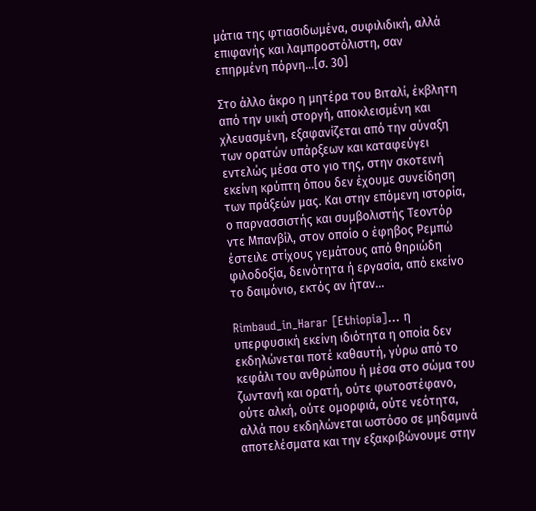μάτια της φτιασιδωμένα, συφιλιδική, αλλά επιφανής και λαμπροστόλιστη, σαν επηρμένη πόρνη…[σ. 30]

Στο άλλο άκρο η μητέρα του Βιταλί, έκβλητη από την υική στοργή, αποκλεισμένη και χλευασμένη, εξαφανίζεται από την σύναξη των ορατών υπάρξεων και καταφεύγει εντελώς μέσα στο γιο της, στην σκοτεινή εκείνη κρύπτη όπου δεν έχουμε συνείδηση των πράξεών μας. Και στην επόμενη ιστορία, ο παρνασσιστής και συμβολιστής Τεοντόρ ντε Μπανβίλ, στον οποίο ο έφηβος Ρεμπώ έστειλε στίχους γεμάτους από θηριώδη φιλοδοξία, δεινότητα ή εργασία, από εκείνο το δαιμόνιο, εκτός αν ήταν…

Rimbaud_in_Harar [Ethiopia]… η υπερφυσική εκείνη ιδιότητα η οποία δεν εκδηλώνεται ποτέ καθαυτή, γύρω από το κεφάλι του ανθρώπου ή μέσα στο σώμα του ζωντανή και ορατή, ούτε φωτοστέφανο, ούτε αλκή, ούτε ομορφιά, ούτε νεότητα, αλλά που εκδηλώνεται ωστόσο σε μηδαμινά αποτελέσματα και την εξακριβώνουμε στην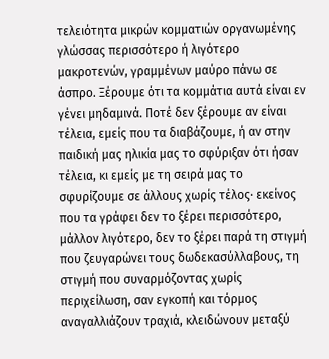τελειότητα μικρών κομματιών οργανωμένης γλώσσας περισσότερο ή λιγότερο μακροτενών, γραμμένων μαύρο πάνω σε άσπρο. Ξέρουμε ότι τα κομμάτια αυτά είναι εν γένει μηδαμινά. Ποτέ δεν ξέρουμε αν είναι τέλεια, εμείς που τα διαβάζουμε, ή αν στην παιδική μας ηλικία μας το σφύριξαν ότι ήσαν τέλεια, κι εμείς με τη σειρά μας το σφυρίζουμε σε άλλους χωρίς τέλος· εκείνος που τα γράφει δεν το ξέρει περισσότερο, μάλλον λιγότερο, δεν το ξέρει παρά τη στιγμή που ζευγαρώνει τους δωδεκασύλλαβους, τη στιγμή που συναρμόζοντας χωρίς περιχείλωση, σαν εγκοπή και τόρμος αναγαλλιάζουν τραχιά, κλειδώνουν μεταξύ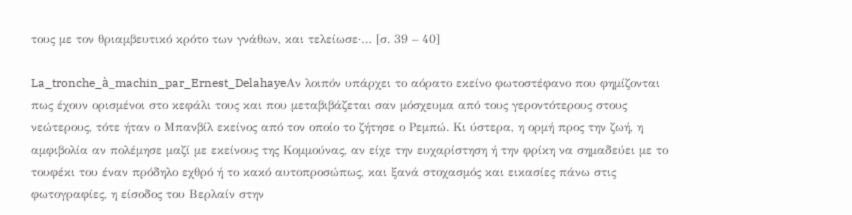τους με τον θριαμβευτικό κρότο των γνάθων, και τελείωσε·… [σ. 39 – 40]

La_tronche_à_machin_par_Ernest_DelahayeΑν λοιπόν υπάρχει το αόρατο εκείνο φωτοστέφανο που φημίζονται πως έχουν ορισμένοι στο κεφάλι τους και που μεταβιβάζεται σαν μόσχευμα από τους γεροντότερους στους νεώτερους, τότε ήταν ο Μπανβίλ εκείνος από τον οποίο το ζήτησε ο Ρεμπώ. Κι ύστερα, η ορμή προς την ζωή, η αμφιβολία αν πολέμησε μαζί με εκείνους της Κομμούνας, αν είχε την ευχαρίστηση ή την φρίκη να σημαδεύει με το τουφέκι του έναν πρόδηλο εχθρό ή το κακό αυτοπροσώπως, και ξανά στοχασμός και εικασίες πάνω στις φωτογραφίες, η είσοδος του Βερλαίν στην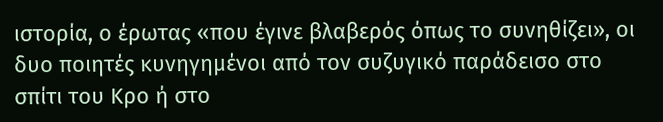ιστορία, ο έρωτας «που έγινε βλαβερός όπως το συνηθίζει», οι δυο ποιητές κυνηγημένοι από τον συζυγικό παράδεισο στο σπίτι του Κρο ή στο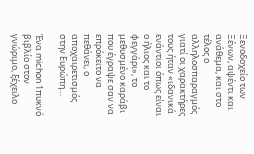Ξενοδοχείο των Ξένων, αψέντι και ανάθεμα, και στο τέλος ο αλληλοσπαραγμός γιατί οι χαρακτήρες τους ήταν «ιδανικά ενάντιοι όπως είναι ο ήλιος και το φεγγάρι», το μεθυσμένο καράβι που έγραψε σαν να επρόκειτο να πεθάνει, ο αποχαιρετισμός στην Ευρώπη…

Ένα michon 1πυκνό βιβλίο στον γνώριμο, ξέχειλο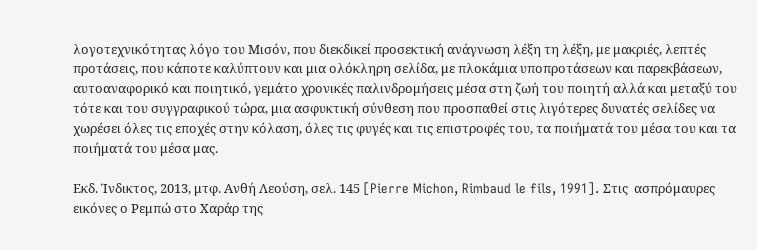λογοτεχνικότητας λόγο του Μισόν, που διεκδικεί προσεκτική ανάγνωση λέξη τη λέξη, με μακριές, λεπτές προτάσεις, που κάποτε καλύπτουν και μια ολόκληρη σελίδα, με πλοκάμια υποπροτάσεων και παρεκβάσεων, αυτοαναφορικό και ποιητικό, γεμάτο χρονικές παλινδρομήσεις μέσα στη ζωή του ποιητή αλλά και μεταξύ του τότε και του συγγραφικού τώρα, μια ασφυκτική σύνθεση που προσπαθεί στις λιγότερες δυνατές σελίδες να χωρέσει όλες τις εποχές στην κόλαση, όλες τις φυγές και τις επιστροφές του, τα ποιήματά του μέσα του και τα ποιήματά του μέσα μας.

Εκδ. Ίνδικτος, 2013, μτφ. Ανθή Λεούση, σελ. 145 [Pierre Michon, Rimbaud le fils, 1991]. Στις  ασπρόμαυρες εικόνες ο Ρεμπώ στο Χαράρ της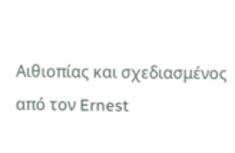Αιθιοπίας και σχεδιασμένος από τον Ernest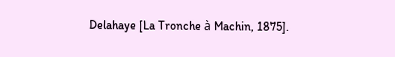Delahaye [La Tronche à Machin, 1875].